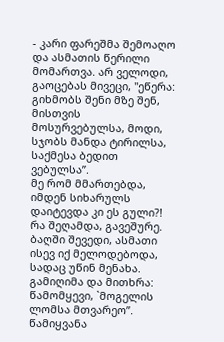- კარი ფარეშმა შემოაღო და ასმათის წერილი მომართვა. არ ველოდი, გაოცებას მივეცი, "ეწერა: გიხმობს შენი მზე შენ, მისთვის მოსურვებულსა, მოდი, სჯობს მანდა ტირილსა, საქმესა ბედით ვებულსა”.
მე რომ მმართებდა, იმდენ სიხარულს დაიტევდა კი ეს გული?! რა შეღამდა, გავეშურე. ბაღში შევედი, ასმათი ისევ იქ მელოდებოდა, სადაც უწინ მენახა. გამიღიმა და მითხრა: წამომყევი, `მოგელის ლომსა მთვარეო”. წამიყვანა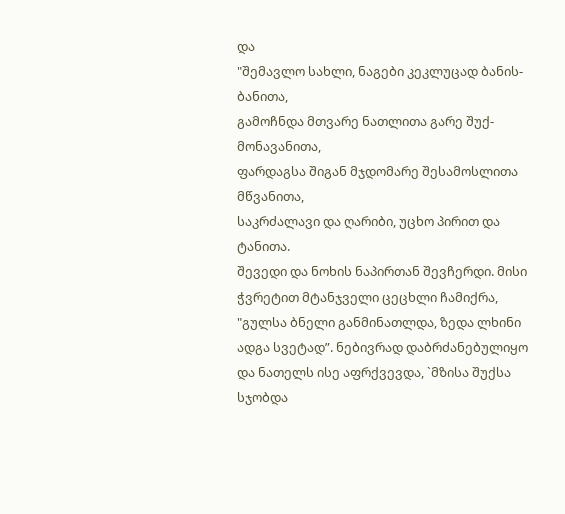და
"შემავლო სახლი, ნაგები კეკლუცად ბანის-ბანითა,
გამოჩნდა მთვარე ნათლითა გარე შუქ-მონავანითა,
ფარდაგსა შიგან მჯდომარე შესამოსლითა მწვანითა,
საკრძალავი და ღარიბი, უცხო პირით და ტანითა.
შევედი და ნოხის ნაპირთან შევჩერდი. მისი ჭვრეტით მტანჯველი ცეცხლი ჩამიქრა, "გულსა ბნელი განმინათლდა, ზედა ლხინი ადგა სვეტად”. ნებივრად დაბრძანებულიყო და ნათელს ისე აფრქვევდა, `მზისა შუქსა სჯობდა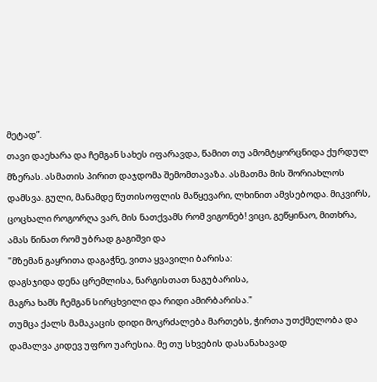მეტად”.
თავი დაეხარა და ჩემგან სახეს იფარავდა, წამით თუ ამომტყორცნიდა ქურდულ მზერას. ასმათის პირით დაჯდომა შემომთავაზა. ასმათმა მის შორიახლოს დამსვა. გული, მანამდე წუთისოფლის მაწყევარი, ლხინით ამვსებოდა. მიკვირს, ცოცხალი როგორღა ვარ, მის ნათქვამს რომ ვიგონებ! ვიცი, გეწყინაო, მითხრა, ამას წინათ რომ უბრად გაგიშვი და
"მზემან გაყრითა დაგაჭნე, ვითა ყვავილი ბარისა:
დაგსჯიდა დენა ცრემლისა, ნარგისთათ ნაგუბარისა,
მაგრა ხამს ჩემგან სირცხვილი და რიდი ამირბარისა."
თუმცა ქალს მამაკაცის დიდი მოკრძალება მართებს, ჭირთა უთქმელობა და დამალვა კიდევ უფრო უარესია. მე თუ სხვების დასანახავად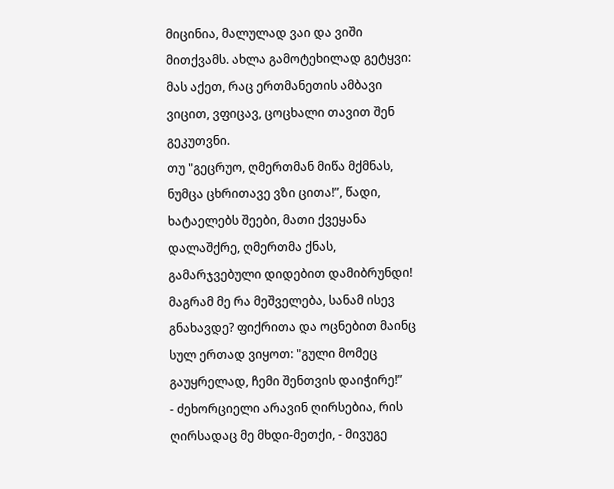მიცინია, მალულად ვაი და ვიში მითქვამს. ახლა გამოტეხილად გეტყვი: მას აქეთ, რაც ერთმანეთის ამბავი ვიცით, ვფიცავ, ცოცხალი თავით შენ გეკუთვნი.
თუ "გეცრუო, ღმერთმან მიწა მქმნას, ნუმცა ცხრითავე ვზი ცითა!”, წადი, ხატაელებს შეები, მათი ქვეყანა დალაშქრე, ღმერთმა ქნას, გამარჯვებული დიდებით დამიბრუნდი! მაგრამ მე რა მეშველება, სანამ ისევ გნახავდე? ფიქრითა და ოცნებით მაინც სულ ერთად ვიყოთ: "გული მომეც გაუყრელად, ჩემი შენთვის დაიჭირე!”
- ძეხორციელი არავინ ღირსებია, რის ღირსადაც მე მხდი-მეთქი, - მივუგე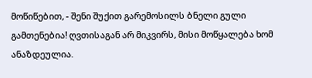მოწიწებით, - შენი შუქით გარემოსილს ბნელი გული გამთენებია! ღვთისაგან არ მიკვირს, მისი მოწყალება ხომ ანაზდეულია.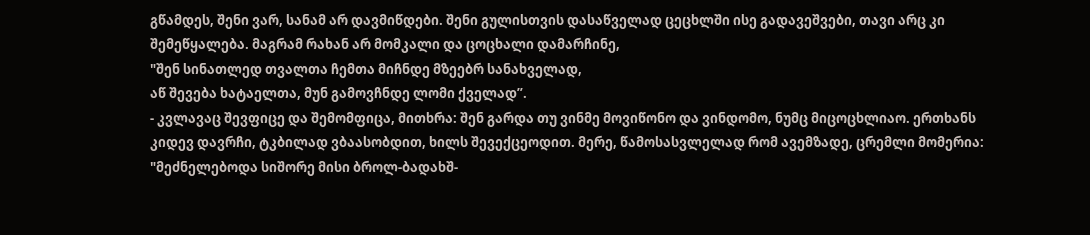გწამდეს, შენი ვარ, სანამ არ დავმიწდები. შენი გულისთვის დასაწველად ცეცხლში ისე გადავეშვები, თავი არც კი შემეწყალება. მაგრამ რახან არ მომკალი და ცოცხალი დამარჩინე,
"შენ სინათლედ თვალთა ჩემთა მიჩნდე მზეებრ სანახველად,
აწ შევება ხატაელთა, მუნ გამოვჩნდე ლომი ქველად”.
- კვლავაც შევფიცე და შემომფიცა, მითხრა: შენ გარდა თუ ვინმე მოვიწონო და ვინდომო, ნუმც მიცოცხლიაო. ერთხანს კიდევ დავრჩი, ტკბილად ვბაასობდით, ხილს შევექცეოდით. მერე, წამოსასვლელად რომ ავემზადე, ცრემლი მომერია: "მეძნელებოდა სიშორე მისი ბროლ-ბადახშ-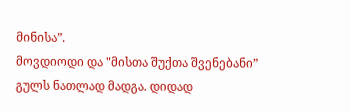მინისა”.
მოვდიოდი და "მისთა შუქთა შვენებანი” გულს ნათლად მადგა. დიდად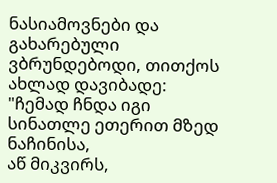ნასიამოვნები და გახარებული ვბრუნდებოდი, თითქოს ახლად დავიბადე:
"ჩემად ჩნდა იგი სინათლე ეთერით მზედ ნაჩინისა,
აწ მიკვირს,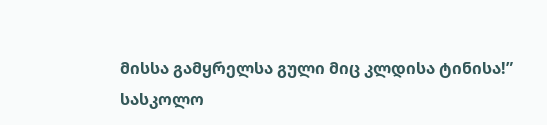მისსა გამყრელსა გული მიც კლდისა ტინისა!”
სასკოლო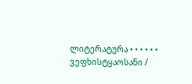ლიტერატურა • • • • • • ვეფხისტყაოსანი /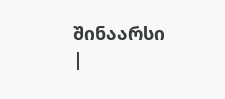შინაარსი |